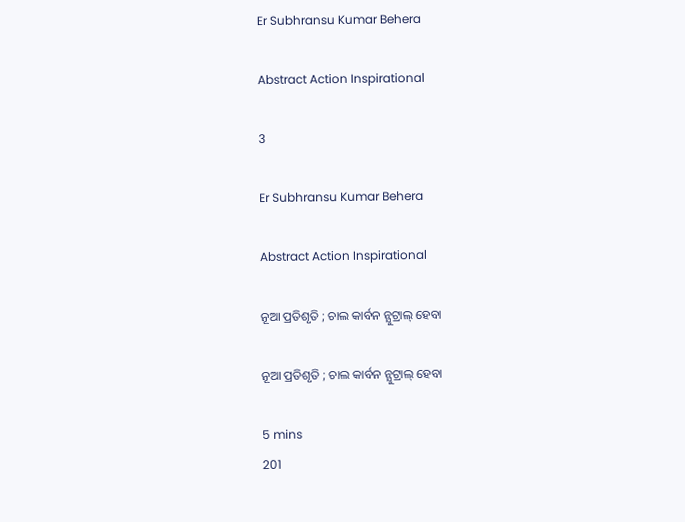Er Subhransu Kumar Behera

Abstract Action Inspirational

3

Er Subhransu Kumar Behera

Abstract Action Inspirational

ନୂଆ ପ୍ରତିଶୃତି ; ଚାଲ କାର୍ବନ ନ୍ଯୁଟ୍ରାଲ୍ ହେବା

ନୂଆ ପ୍ରତିଶୃତି ; ଚାଲ କାର୍ବନ ନ୍ଯୁଟ୍ରାଲ୍ ହେବା

5 mins
201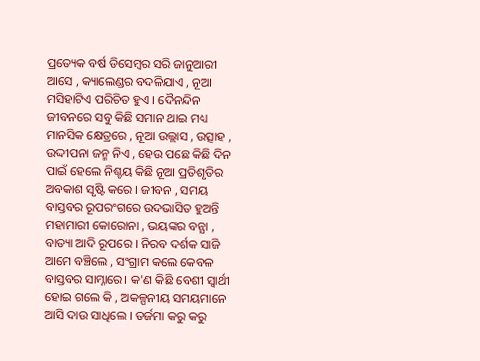ପ୍ରତ୍ୟେକ ବର୍ଷ ଡିସେମ୍ବର ସରି ଜାନୁଆରୀ ଆସେ , କ୍ୟାଲେଣ୍ଡର ବଦଳିଯାଏ , ନୂଆ ମସିହାଟିଏ ପରିଚିତ ହୁଏ । ଦୈନନ୍ଦିନ ଜୀବନରେ ସବୁ କିଛି ସମାନ ଥାଇ ମଧ୍ୟ ମାନସିକ କ୍ଷେତ୍ରରେ , ନୂଆ ଉଲ୍ଲାସ , ଉତ୍ସାହ , ଉଦ୍ଦୀପନା ଜନ୍ମ ନିଏ , ହେଉ ପଛେ କିଛି ଦିନ ପାଇଁ ହେଲେ ନିଶ୍ଚୟ କିଛି ନୂଆ ପ୍ରତିଶୃତିର ଅବକାଶ ସୃଷ୍ଟି କରେ । ଜୀବନ , ସମୟ ବାସ୍ତବର ରୂପରଂଗରେ ଉଦଭାସିତ ହୁଅନ୍ତି ମହାମାରୀ କୋରୋନା , ଭୟଙ୍କର ବନ୍ଯା , ବାତ୍ୟା ଆଦି ରୂପରେ । ନିରବ ଦର୍ଶକ ସାଜି ଆମେ ବଞ୍ଚିଲେ , ସଂଗ୍ରାମ କଲେ କେବଳ ବାସ୍ତବର ସାମ୍ନାରେ। କ'ଣ କିଛି ବେଶୀ ସ୍ଵାର୍ଥୀ ହୋଇ ଗଲେ କି , ଅକଳ୍ପନୀୟ ସମୟମାନେ ଆସି ଦାଉ ସାଧିଲେ । ତର୍ଜମା କରୁ କରୁ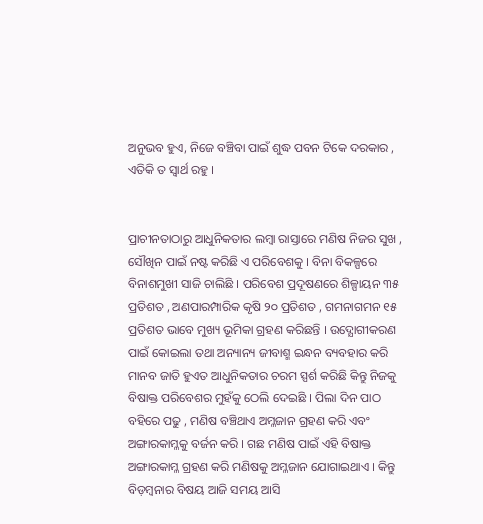ଅନୁଭବ ହୁଏ, ନିଜେ ବଞ୍ଚିବା ପାଇଁ ଶୁଦ୍ଧ ପବନ ଟିକେ ଦରକାର , ଏତିକି ତ ସ୍ଵାର୍ଥ ରହୁ ।


ପ୍ରାଚୀନତାଠାରୁ ଆଧୁନିକତାର ଲମ୍ବା ରାସ୍ତାରେ ମଣିଷ ନିଜର ସୁଖ , ସୌଖିନ ପାଇଁ ନଷ୍ଟ କରିଛି ଏ ପରିବେଶକୁ । ବିନା ବିକଳ୍ପରେ ବିନାଶମୁଖୀ ସାଜି ଚାଲିଛି । ପରିବେଶ ପ୍ରଦୂଷଣରେ ଶିଳ୍ପାୟନ ୩୫ ପ୍ରତିଶତ , ଅଣପାରମ୍ପାରିକ କୃଷି ୨୦ ପ୍ରତିଶତ , ଗମନାଗମନ ୧୫ ପ୍ରତିଶତ ଭାବେ ମୁଖ୍ୟ ଭୂମିକା ଗ୍ରହଣ କରିଛନ୍ତି । ଉଦ୍ଯୋଗୀକରଣ ପାଇଁ କୋଇଲା ତଥା ଅନ୍ୟାନ୍ୟ ଜୀବାଶ୍ମ ଇନ୍ଧନ ବ୍ୟବହାର କରି ମାନବ ଜାତି ହୁଏତ ଆଧୁନିକତାର ଚରମ ସ୍ପର୍ଶ କରିଛି କିନ୍ତୁ ନିଜକୁ ବିଷାକ୍ତ ପରିବେଶର ମୁହଁକୁ ଠେଲି ଦେଇଛି । ପିଲା ଦିନ ପାଠ ବହିରେ ପଢୁ , ମଣିଷ ବଞ୍ଚିଥାଏ ଅମ୍ଳଜାନ ଗ୍ରହଣ କରି ଏବଂ ଅଙ୍ଗାରକାମ୍ଳକୁ ବର୍ଜନ କରି । ଗଛ ମଣିଷ ପାଇଁ ଏହି ବିଷାକ୍ତ ଅଙ୍ଗାରକାମ୍ଳ ଗ୍ରହଣ କରି ମଣିଷକୁ ଅମ୍ଳଜାନ ଯୋଗାଇଥାଏ । କିନ୍ତୁ ବିଡ଼ମ୍ବନାର ବିଷୟ ଆଜି ସମୟ ଆସି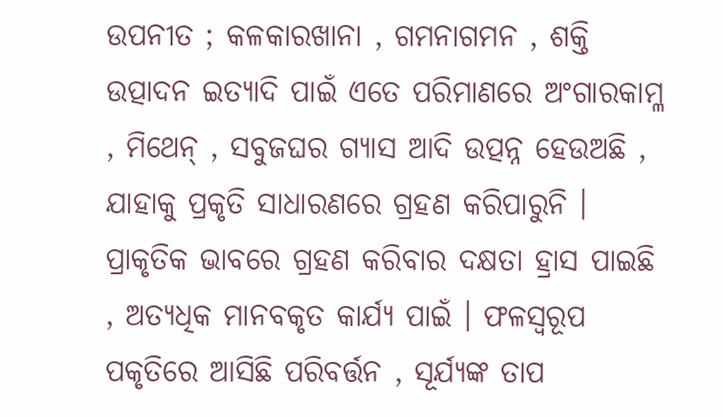ଉପନୀତ ; କଳକାରଖାନା , ଗମନାଗମନ , ଶକ୍ତି ଉତ୍ପାଦନ ଇତ୍ୟାଦି ପାଇଁ ଏତେ ପରିମାଣରେ ଅଂଗାରକାମ୍ଳ , ମିଥେନ୍ , ସବୁଜଘର ଗ୍ୟାସ ଆଦି ଉତ୍ପନ୍ନ ହେଉଅଛି , ଯାହାକୁ ପ୍ରକୃତି ସାଧାରଣରେ ଗ୍ରହଣ କରିପାରୁନି । ପ୍ରାକୃତିକ ଭାବରେ ଗ୍ରହଣ କରିବାର ଦକ୍ଷତା ହ୍ରାସ ପାଇଛି , ଅତ୍ୟଧିକ ମାନବକୃତ କାର୍ଯ୍ୟ ପାଇଁ । ଫଳସ୍ଵରୂପ ପକୃତିରେ ଆସିଛି ପରିବର୍ତ୍ତନ , ସୂର୍ଯ୍ୟଙ୍କ ତାପ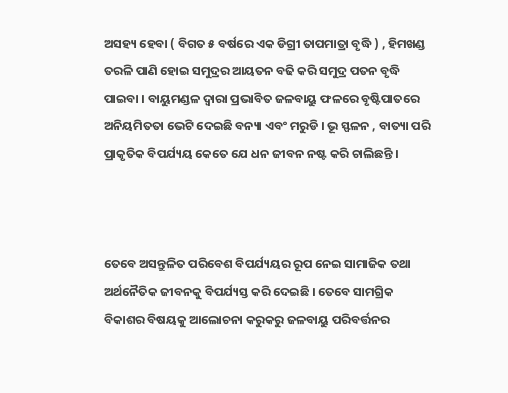ଅସହ୍ୟ ହେବା ( ବିଗତ ୫ ବର୍ଷରେ ଏକ ଡିଗ୍ରୀ ତାପମାତ୍ରା ବୃଦ୍ଧି ) , ହିମଖଣ୍ଡ ତରଳି ପାଣି ହୋଇ ସମୁଦ୍ରର ଆୟତନ ବଢି କରି ସମୁଦ୍ର ପତନ ବୃଦ୍ଧି ପାଇବା । ବାୟୁମଣ୍ଡଳ ଦ୍ଵାରା ପ୍ରଭାବିତ ଜଳବାୟୁ ଫଳରେ ବୃଷ୍ଟିପାତରେ ଅନିୟମିତତା ଭେଟି ଦେଇଛି ବନ୍ୟା ଏବଂ ମରୁଡି । ଭୂ ସ୍ଫଳନ , ବାତ୍ୟା ପରି ପ୍ରାକୃତିକ ବିପର୍ଯ୍ୟୟ କେତେ ଯେ ଧନ ଜୀବନ ନଷ୍ଟ କରି ଚାଲିଛନ୍ତି ।



ତେବେ ଅସନ୍ତୁଳିତ ପରିବେଶ ବିପର୍ଯ୍ୟୟର ରୂପ ନେଇ ସାମାଜିକ ତଥା ଅର୍ଥନୈତିକ ଜୀବନକୁ ବିପର୍ଯ୍ୟସ୍ତ କରି ଦେଇଛି । ତେବେ ସାମଗ୍ରିକ ବିକାଶର ବିଷୟକୁ ଆଲୋଚନା କରୁକରୁ ଜଳବାୟୁ ପରିବର୍ତ୍ତନର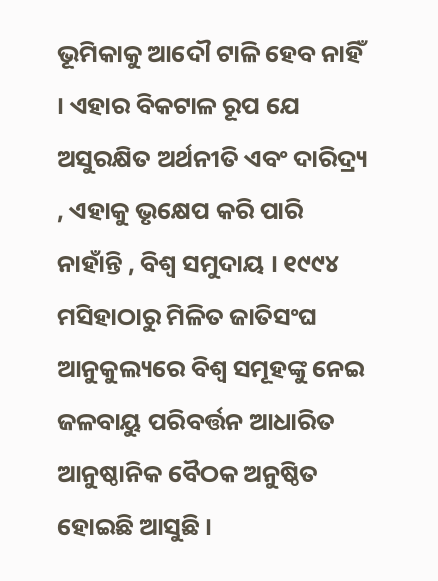ଭୂମିକାକୁ ଆଦୌ ଟାଳି ହେବ ନାହିଁ । ଏହାର ବିକଟାଳ ରୂପ ଯେ ଅସୁରକ୍ଷିତ ଅର୍ଥନୀତି ଏବଂ ଦାରିଦ୍ର୍ୟ , ଏହାକୁ ଭୃକ୍ଷେପ କରି ପାରି ନାହାଁନ୍ତି , ବିଶ୍ଵ ସମୁଦାୟ । ୧୯୯୪ ମସିହାଠାରୁ ମିଳିତ ଜାତିସଂଘ ଆନୁକୁଲ୍ୟରେ ବିଶ୍ଵ ସମୂହଙ୍କୁ ନେଇ ଜଳବାୟୁ ପରିବର୍ତ୍ତନ ଆଧାରିତ ଆନୁଷ୍ଠାନିକ ବୈଠକ ଅନୁଷ୍ଠିତ ହୋଇଛି ଆସୁଛି ।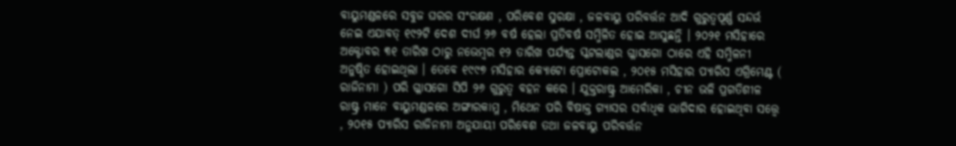ବାୟୁମଣ୍ଡଳରେ ସବୁଜ ଘରର ସଂରକ୍ଷଣ , ପରିବେଶ ସୁରକ୍ଷା , ଜଳବାୟୁ ପରିବର୍ତ୍ତନ ଆଦି ଗୁରୁତ୍ୱପୂର୍ଣ୍ଣ ସନ୍ଦର୍ଭ ନେଇ ଏଯାବତ୍ ୧୯୨ଟି ଦେଶ ଦୀର୍ଘ ୨୬ ବର୍ଷ ହେଲା ପ୍ରତିବର୍ଷ ସମ୍ମିଳିତ ହୋଇ ଆସୁଛନ୍ତି । ୨୦୨୧ ମସିହାରେ ଅକ୍ଟୋବର ୩୧ ତାରିଖ ଠାରୁ ନଭେମ୍ବର ୧୨ ତାରିଖ ପର୍ଯ୍ୟନ୍ତ ସ୍କଟଲାଣ୍ଡର ଗ୍ଳାସଗୋ ଠାରେ ଏହି ସମ୍ମିଳନୀ ଅନୁଷ୍ଠିତ ହୋଇଥିଲା । ତେବେ ୧୯୯୭ ମସିହାର କ୍ଯୋଟୋ ପ୍ରୋଟୋକଲ , ୨୦୧୫ ମସିହାର ପ୍ୟାରିସ ଏଗ୍ରିମେଣ୍ଟ ( ରାଜିନାମା ) ପରି ଗ୍ଳାସଗୋ ସିପି ୨୬ ଗୁରୁତ୍ୱ ବହନ କରେ । ଯୁକ୍ତରାଷ୍ଟ୍ର ଆମେରିକା , ଚୀନ ଭଳି ପ୍ରଗତିଶୀଳ ରାଷ୍ଟ୍ର ମାନେ ବାୟୁମଣ୍ଡଳରେ ଅଙ୍ଗାରକାମ୍ଳ , ମିଥେନ ପରି ବିଷାକ୍ତ ଗ୍ୟାସର ସର୍ବାଧିକ ଭାଗିଦାର ହୋଇଥିବା ସତ୍ତ୍ଵେ , ୨୦୧୫ ପ୍ୟାରିସ ରାଜିନାମା ଅନୁଯାୟୀ ପରିବେଶ ତଥା ଜଳବାୟୁ ପରିବର୍ତ୍ତନ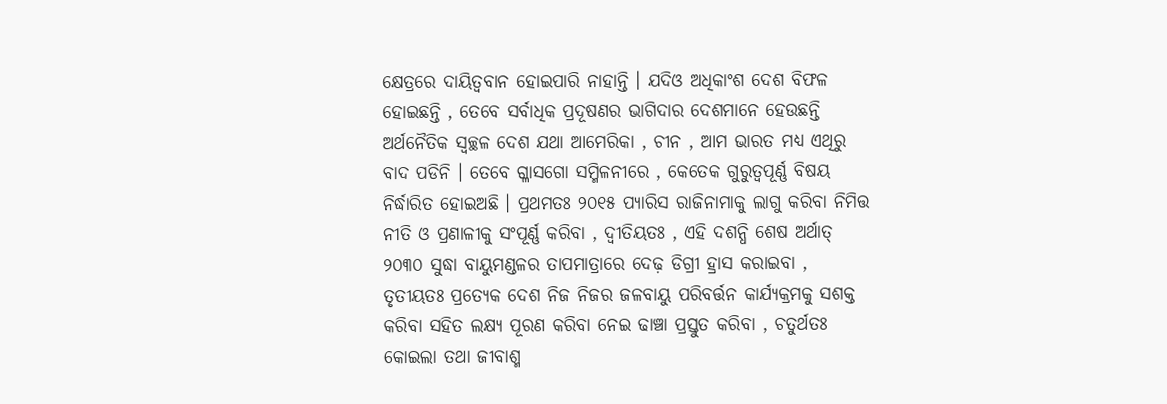କ୍ଷେତ୍ରରେ ଦାୟିତ୍ଵବାନ ହୋଇପାରି ନାହାନ୍ତି । ଯଦିଓ ଅଧିକାଂଶ ଦେଶ ବିଫଳ ହୋଇଛନ୍ତି , ତେବେ ସର୍ବାଧିକ ପ୍ରଦୂଷଣର ଭାଗିଦାର ଦେଶମାନେ ହେଉଛନ୍ତି ଅର୍ଥନୈତିକ ସ୍ୱଚ୍ଛଳ ଦେଶ ଯଥା ଆମେରିକା , ଚୀନ , ଆମ ଭାରତ ମଧ୍ୟ ଏଥିରୁ ବାଦ ପଡିନି । ତେବେ ଗ୍ଳାସଗୋ ସମ୍ମିଳନୀରେ , କେତେକ ଗୁରୁତ୍ୱପୂର୍ଣ୍ଣ ବିଷୟ ନିର୍ଦ୍ଧାରିତ ହୋଇଅଛି । ପ୍ରଥମତଃ ୨୦୧୫ ପ୍ୟାରିସ ରାଜିନାମାକୁ ଲାଗୁ କରିବା ନିମିତ୍ତ ନୀତି ଓ ପ୍ରଣାଳୀକୁ ସଂପୂର୍ଣ୍ଣ କରିବା , ଦ୍ଵୀତିୟତଃ , ଏହି ଦଶନ୍ଧି ଶେଷ ଅର୍ଥାତ୍ ୨୦୩୦ ସୁଦ୍ଧା ବାୟୁମଣ୍ଡଳର ତାପମାତ୍ରାରେ ଦେଢ଼ ଡିଗ୍ରୀ ହ୍ରାସ କରାଇବା , ତୃତୀୟତଃ ପ୍ରତ୍ୟେକ ଦେଶ ନିଜ ନିଜର ଜଳବାୟୁ ପରିବର୍ତ୍ତନ କାର୍ଯ୍ୟକ୍ରମକୁ ସଶକ୍ତ କରିବା ସହିତ ଲକ୍ଷ୍ୟ ପୂରଣ କରିବା ନେଇ ଢାଞ୍ଚା ପ୍ରସ୍ତୁତ କରିବା , ଚତୁର୍ଥତଃ କୋଇଲା ତଥା ଜୀବାଶ୍ମ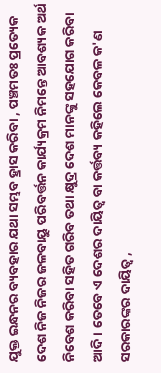ଯୁକ୍ତ ଇନ୍ଧନର ବ୍ୟବହାର ଯଥା ସମ୍ଭବ ହ୍ରାସ କରିବା , ପଞ୍ଚମତଃ ପ୍ରତ୍ୟେକ ଦେଶ ନିଜ ନିଜର ଜଳବାୟୁ ପରିବର୍ତ୍ତନ କାର୍ଯ୍ୟକ୍ରମ ନିମନ୍ତେ ଆବଶ୍ୟକ ଅର୍ଥ ନିବେଶ କରିବା ସହିତ ଗରିବ ତଥା କ୍ଷୁଦ୍ର ଦେଶ ମାନଙ୍କୁ ସହଯୋଗ କରିବା ଆଦି । ତେବେ ଏ ଦେଶର ଦାୟିତ୍ଵ ବା କର୍ତ୍ତବ୍ୟ କହିଲେ କେବଳ କ'ଣ ସରକାରଙ୍କର ଦାୟିତ୍ଵ ,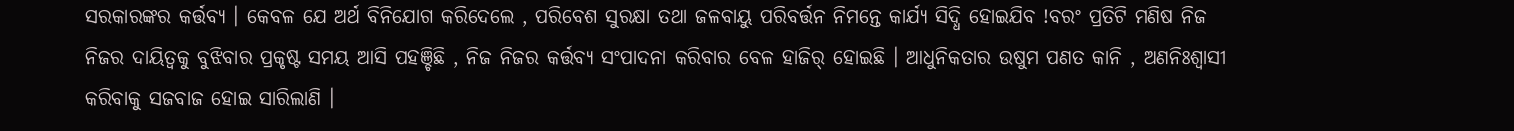ସରକାରଙ୍କର କର୍ତ୍ତବ୍ୟ । କେବଳ ଯେ ଅର୍ଥ ବିନିଯୋଗ କରିଦେଲେ , ପରିବେଶ ସୁରକ୍ଷା ତଥା ଜଳବାୟୁ ପରିବର୍ତ୍ତନ ନିମନ୍ତେ କାର୍ଯ୍ୟ ସିଦ୍ଧି ହୋଇଯିବ !ବରଂ ପ୍ରତିଟି ମଣିଷ ନିଜ ନିଜର ଦାୟିତ୍ଵକୁ ବୁଝିବାର ପ୍ରକୃଷ୍ଟ ସମୟ ଆସି ପହଞ୍ଚିଛି , ନିଜ ନିଜର କର୍ତ୍ତବ୍ୟ ସଂପାଦନା କରିବାର ବେଳ ହାଜିର୍ ହୋଇଛି । ଆଧୁନିକତାର ଉଷୁମ ପଣତ କାନି , ଅଣନିଃଶ୍ବାସୀ କରିବାକୁ ସଜବାଜ ହୋଇ ସାରିଲାଣି ।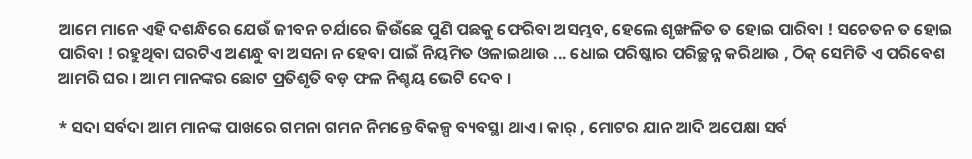ଆମେ ମାନେ ଏହି ଦଶନ୍ଧିରେ ଯେଉଁ ଜୀବନ ଚର୍ଯାରେ ଜିଉଁଛେ ପୁଣି ପଛକୁ ଫେରିବା ଅସମ୍ଭବ, ହେଲେ ଶୃଙ୍ଖଳିତ ତ ହୋଇ ପାରିବା ! ସଚେତନ ତ ହୋଇ ପାରିବା ! ରହୁଥିବା ଘରଟିଏ ଅଣନ୍ଧୁ ବା ଅସନା ନ ହେବା ପାଇଁ ନିୟମିତ ଓଳାଇଥାଉ ... ଧୋଇ ପରିଷ୍କାର ପରିଚ୍ଛନ୍ନ କରିଥାଉ , ଠିକ୍ ସେମିତି ଏ ପରିବେଶ ଆମରି ଘର । ଆମ ମାନଙ୍କର ଛୋଟ ପ୍ରତିଶୃତି ବଡ଼ ଫଳ ନିଶ୍ଚୟ ଭେଟି ଦେବ ।

* ସଦା ସର୍ବଦା ଆମ ମାନଙ୍କ ପାଖରେ ଗମନା ଗମନ ନିମନ୍ତେ ବିକଳ୍ପ ବ୍ୟବସ୍ଥା ଥାଏ । କାର୍ , ମୋଟର ଯାନ ଆଦି ଅପେକ୍ଷା ସର୍ବ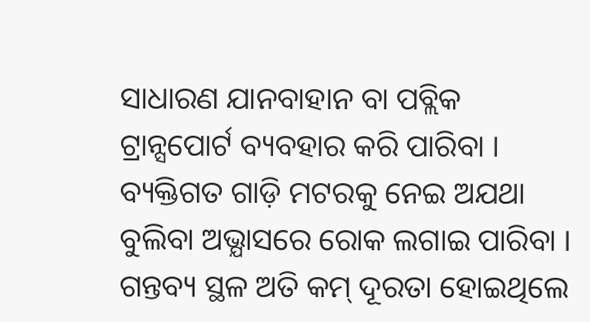ସାଧାରଣ ଯାନବାହାନ ବା ପବ୍ଲିକ ଟ୍ରାନ୍ସପୋର୍ଟ ବ୍ୟବହାର କରି ପାରିବା । ବ୍ୟକ୍ତିଗତ ଗାଡ଼ି ମଟରକୁ ନେଇ ଅଯଥା ବୁଲିବା ଅଭ୍ଯାସରେ ରୋକ ଲଗାଇ ପାରିବା । ଗନ୍ତବ୍ୟ ସ୍ଥଳ ଅତି କମ୍ ଦୂରତା ହୋଇଥିଲେ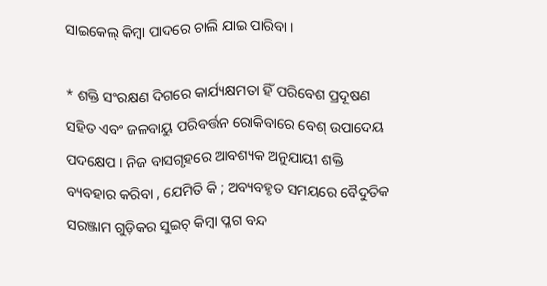ସାଇକେଲ୍ କିମ୍ବା ପାଦରେ ଚାଲି ଯାଇ ପାରିବା ।

* ଶକ୍ତି ସଂରକ୍ଷଣ ଦିଗରେ କାର୍ଯ୍ୟକ୍ଷମତା ହିଁ ପରିବେଶ ପ୍ରଦୂଷଣ ସହିତ ଏବଂ ଜଳବାୟୁ ପରିବର୍ତ୍ତନ ରୋକିବାରେ ବେଶ୍ ଉପାଦେୟ ପଦକ୍ଷେପ । ନିଜ ବାସଗୃହରେ ଆବଶ୍ୟକ ଅନୁଯାୟୀ ଶକ୍ତି ବ୍ୟବହାର କରିବା , ଯେମିତି କି ; ଅବ୍ୟବହୃତ ସମୟରେ ବୈଦୁତିକ ସରଞ୍ଜାମ ଗୁଡ଼ିକର ସୁଇଚ୍ କିମ୍ବା ପ୍ଳଗ ବନ୍ଦ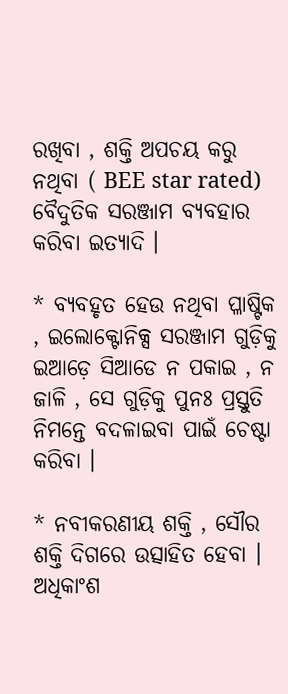ରଖିବା , ଶକ୍ତି ଅପଚୟ କରୁ ନଥିବା ( BEE star rated) ବୈଦୁତିକ ସରଞ୍ଜାମ ବ୍ୟବହାର କରିବା ଇତ୍ୟାଦି ।

* ବ୍ୟବହୃତ ହେଉ ନଥିବା ପ୍ଳାଷ୍ଟିକ , ଇଲୋକ୍ଟୋନିକ୍ସ ସରଞ୍ଜାମ ଗୁଡ଼ିକୁ ଇଆଡ଼େ ସିଆଡେ ନ ପକାଇ , ନ ଜାଳି , ସେ ଗୁଡ଼ିକୁ ପୁନଃ ପ୍ରସ୍ତୁତି ନିମନ୍ତେ ବଦଳାଇବା ପାଇଁ ଚେଷ୍ଟା କରିବା ।

* ନବୀକରଣୀୟ ଶକ୍ତି , ସୌର ଶକ୍ତି ଦିଗରେ ଉତ୍ସାହିତ ହେବା । ଅଧିକାଂଶ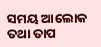ସମୟ ଆଲୋକ ତଥା ତାପ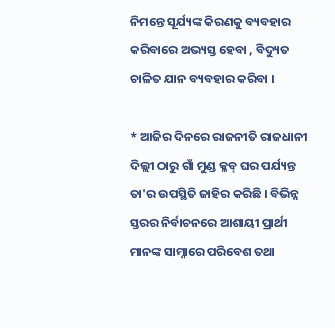ନିମନ୍ତେ ସୂର୍ଯ୍ୟଙ୍କ କିରଣକୁ ବ୍ୟବହାର କରିବାରେ ଅଭ୍ୟସ୍ତ ହେବା , ବିଦ୍ୟୁତ ଚାଳିତ ଯାନ ବ୍ୟବହାର କରିବା ।

* ଆଜିର ଦିନରେ ରାଜନୀତି ରାଜଧାନୀ ଦିଲ୍ଲୀ ଠାରୁ ଗାଁ ମୁଣ୍ଡ କ୍ଳବ୍ ଘର ପର୍ଯ୍ୟନ୍ତ ତା'ର ଉପସ୍ଥିତି ଜାହିର କରିଛି । ବିଭିନ୍ନ ସ୍ତରର ନିର୍ବାଚନରେ ଆଶାୟୀ ପ୍ରାର୍ଥୀ ମାନଙ୍କ ସାମ୍ନାରେ ପରିବେଶ ତଥା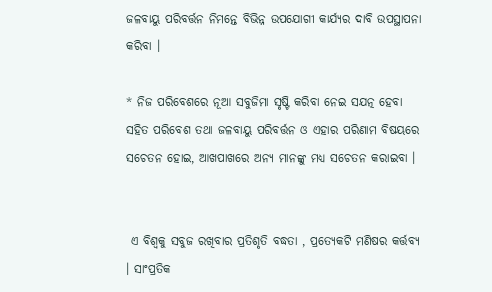ଜଳବାୟୁ ପରିବର୍ତ୍ତନ ନିମନ୍ତେ ବିଭିନ୍ନ ଉପଯୋଗୀ କାର୍ଯ୍ୟର ଦାବି ଉପସ୍ଥାପନା କରିବା ।

* ନିଜ ପରିବେଶରେ ନୂଆ ସବୁଜିମା ସୃଷ୍ଟି କରିବା ନେଇ ସଯତ୍ନ ହେବା ସହିତ ପରିବେଶ ତଥା ଜଳବାୟୁ ପରିବର୍ତ୍ତନ ଓ ଏହାର ପରିଣାମ ବିଷୟରେ ସଚେତନ ହୋଇ, ଆଖପାଖରେ ଅନ୍ୟ ମାନଙ୍କୁ ମଧ୍ୟ ସଚେତନ କରାଇବା ।


 ଏ ବିଶ୍ବକୁ ସବୁଜ ରଖିବାର ପ୍ରତିଶୃତି ବଦ୍ଧତା , ପ୍ରତ୍ୟେକଟି ମଣିଷର କର୍ତ୍ତବ୍ୟ । ସାଂପ୍ରତିକ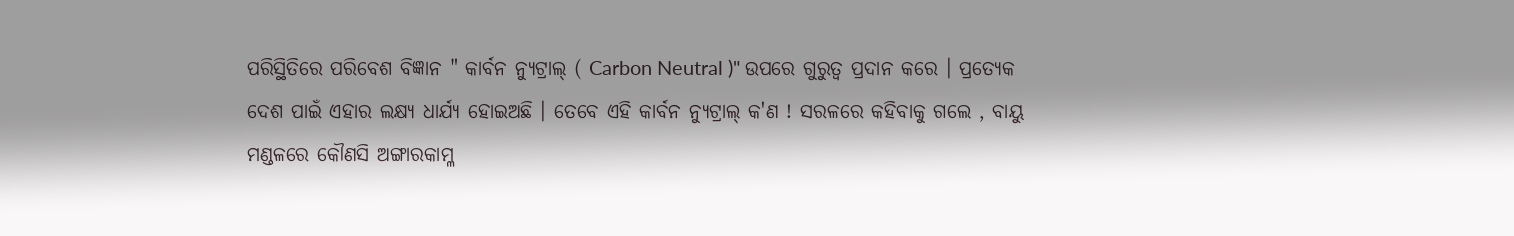ପରିସ୍ଥିତିରେ ପରିବେଶ ବିଜ୍ଞାନ " କାର୍ବନ ନ୍ଯୁଟ୍ରାଲ୍ ( Carbon Neutral )" ଉପରେ ଗୁରୁତ୍ବ ପ୍ରଦାନ କରେ । ପ୍ରତ୍ୟେକ ଦେଶ ପାଇଁ ଏହାର ଲକ୍ଷ୍ୟ ଧାର୍ଯ୍ୟ ହୋଇଅଛି । ତେବେ ଏହି କାର୍ବନ ନ୍ଯୁଟ୍ରାଲ୍ କ'ଣ ! ସରଳରେ କହିବାକୁ ଗଲେ , ବାୟୁ ମଣ୍ଡଳରେ କୌଣସି ଅଙ୍ଗାରକାମ୍ଳ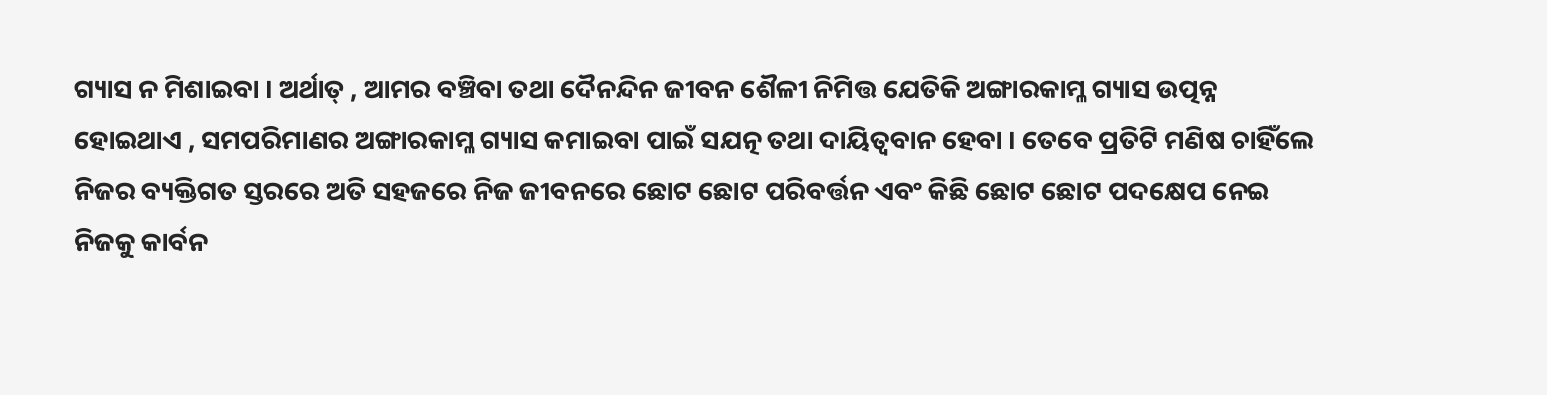ଗ୍ୟାସ ନ ମିଶାଇବା । ଅର୍ଥାତ୍ , ଆମର ବଞ୍ଚିବା ତଥା ଦୈନନ୍ଦିନ ଜୀବନ ଶୈଳୀ ନିମିତ୍ତ ଯେତିକି ଅଙ୍ଗାରକାମ୍ଳ ଗ୍ୟାସ ଉତ୍ପନ୍ନ ହୋଇଥାଏ , ସମପରିମାଣର ଅଙ୍ଗାରକାମ୍ଳ ଗ୍ୟାସ କମାଇବା ପାଇଁ ସଯତ୍ନ ତଥା ଦାୟିତ୍ବବାନ ହେବା । ତେବେ ପ୍ରତିଟି ମଣିଷ ଚାହିଁଲେ ନିଜର ବ୍ୟକ୍ତିଗତ ସ୍ତରରେ ଅତି ସହଜରେ ନିଜ ଜୀବନରେ ଛୋଟ ଛୋଟ ପରିବର୍ତ୍ତନ ଏବଂ କିଛି ଛୋଟ ଛୋଟ ପଦକ୍ଷେପ ନେଇ ନିଜକୁ କାର୍ବନ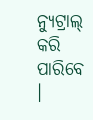ନ୍ଯୁଟ୍ରାଲ୍ କରି ପାରିବେ ।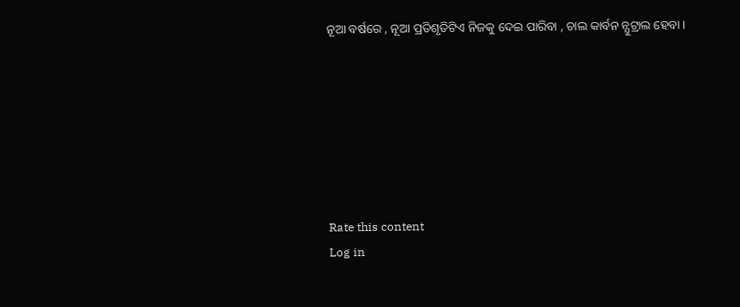ନୂଆ ବର୍ଷରେ , ନୂଆ ପ୍ରତିଶୃତିଟିଏ ନିଜକୁ ଦେଇ ପାରିବା , ଚାଲ କାର୍ବନ ନ୍ଯୁଟ୍ରାଲ ହେବା ।







Rate this content
Log in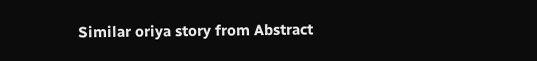Similar oriya story from Abstract